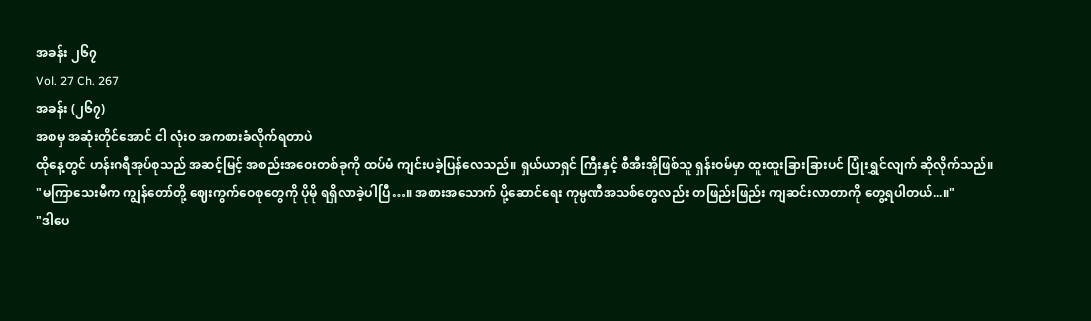အခန်း ၂၆၇
Vol. 27 Ch. 267
အခန်း (၂၆၇)
အစမှ အဆုံးတိုင်အောင် ငါ လုံးဝ အကစားခံလိုက်ရတာပဲ
ထိုနေ့တွင် ဟန်းဂရီအုပ်စုသည် အဆင့်မြင့် အစည်းအဝေးတစ်ခုကို ထပ်မံ ကျင်းပခဲ့ပြန်လေသည်။ ရှယ်ယာရှင် ကြီးနှင့် စီအီးအိုဖြစ်သူ ရှန်းဝမ်မှာ ထူးထူးခြားခြားပင် ပြုံးရွှင်လျက် ဆိုလိုက်သည်။
"မကြာသေးမီက ကျွန်တော်တို့ ဈေးကွက်ဝေစုတွေကို ပိုမို ရရှိလာခဲ့ပါပြီ…။ အစားအသောက် ပို့ဆောင်ရေး ကုမ္ပဏီအသစ်တွေလည်း တဖြည်းဖြည်း ကျဆင်းလာတာကို တွေ့ရပါတယ်...။"
"ဒါပေ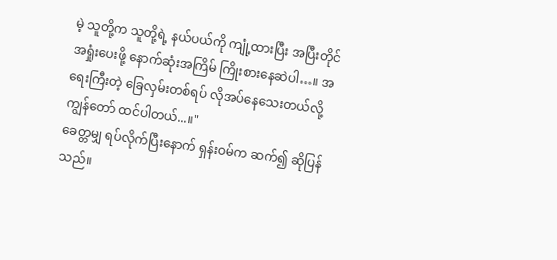မဲ့ သူတို့က သူတို့ရဲ့ နယ်ပယ်ကို ကျုံ့ထားပြီး အပြီးတိုင် အရှုံးပေးဖို့ နောက်ဆုံးအကြိမ် ကြိုးစားနေဆဲပါ…။ အရေးကြီးတဲ့ ခြေလှမ်းတစ်ရပ် လိုအပ်နေသေးတယ်လို့ ကျွန်တော် ထင်ပါတယ်...။"
ခေတ္တမျှ ရပ်လိုက်ပြီးနောက် ရှန်းဝမ်က ဆက်၍ ဆိုပြန်သည်။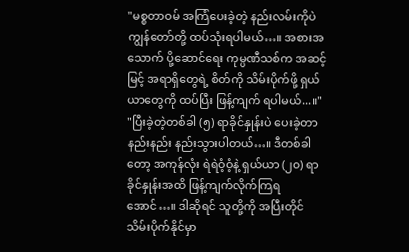"မစ္စတာဝမ် အကြံပေးခဲ့တဲ့ နည်းလမ်းကိုပဲ ကျွန်တော်တို့ ထပ်သုံးရပါမယ်…။ အစားအသောက် ပို့ဆောင်ရေး ကုမ္ပဏီသစ်က အဆင့်မြင့် အရာရှိတွေရဲ့ စိတ်ကို သိမ်းပိုက်ဖို့ ရှယ်ယာတွေကို ထပ်ပြီး ဖြန့်ကျက် ရပါမယ်...။"
"ပြီးခဲ့တဲ့တစ်ခါ (၅) ရာခိုင်နှုန်းပဲ ပေးခဲ့တာ နည်းနည်း နည်းသွားပါတယ်…။ ဒီတစ်ခါတော့ အကုန်လုံး ရဲရဲဝံ့ဝံ့နဲ့ ရှယ်ယာ (၂၀) ရာခိုင်နှုန်းအထိ ဖြန့်ကျက်လိုက်ကြရအောင်…။ ဒါဆိုရင် သူတို့ကို အပြီးတိုင် သိမ်းပိုက်နိုင်မှာ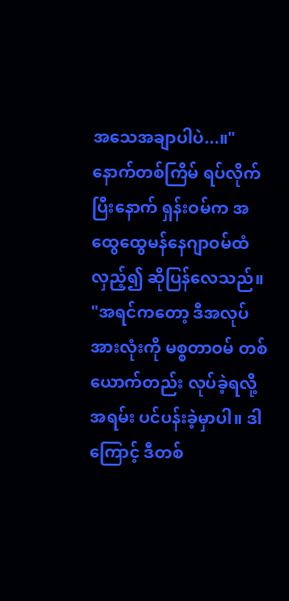အသေအချာပါပဲ...။"
နောက်တစ်ကြိမ် ရပ်လိုက်ပြီးနောက် ရှန်းဝမ်က အထွေထွေမန်နေဂျာဝမ်ထံ လှည့်၍ ဆိုပြန်လေသည်။
"အရင်ကတော့ ဒီအလုပ်အားလုံးကို မစ္စတာဝမ် တစ်ယောက်တည်း လုပ်ခဲ့ရလို့ အရမ်း ပင်ပန်းခဲ့မှာပါ။ ဒါကြောင့် ဒီတစ်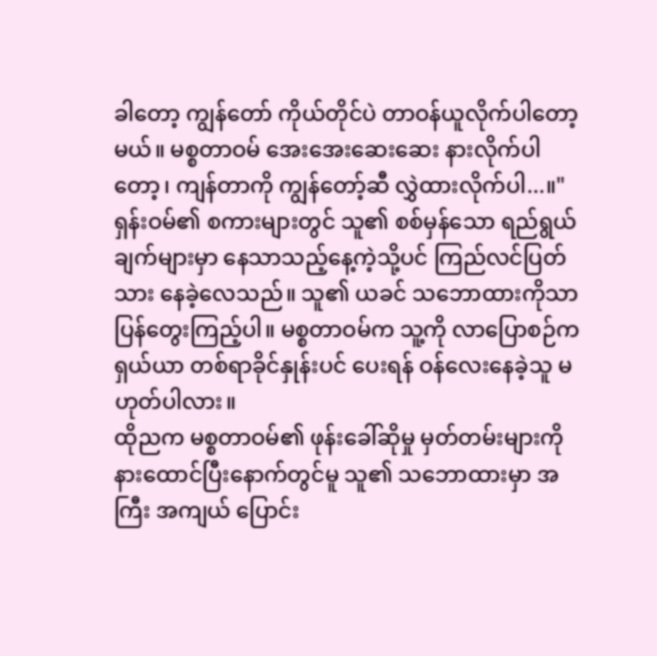ခါတော့ ကျွန်တော် ကိုယ်တိုင်ပဲ တာဝန်ယူလိုက်ပါတော့မယ်။ မစ္စတာဝမ် အေးအေးဆေးဆေး နားလိုက်ပါ တော့၊ ကျန်တာကို ကျွန်တော့်ဆီ လွှဲထားလိုက်ပါ...။"
ရှန်းဝမ်၏ စကားများတွင် သူ၏ စစ်မှန်သော ရည်ရွယ်ချက်များမှာ နေသာသည့်နေ့ကဲ့သို့ပင် ကြည်လင်ပြတ်သား နေခဲ့လေသည်။ သူ၏ ယခင် သဘောထားကိုသာ ပြန်တွေးကြည့်ပါ။ မစ္စတာဝမ်က သူ့ကို လာပြောစဉ်က ရှယ်ယာ တစ်ရာခိုင်နှုန်းပင် ပေးရန် ဝန်လေးနေခဲ့သူ မဟုတ်ပါလား။
ထိုညက မစ္စတာဝမ်၏ ဖုန်းခေါ်ဆိုမှု မှတ်တမ်းများကို နားထောင်ပြီးနောက်တွင်မူ သူ၏ သဘောထားမှာ အကြီး အကျယ် ပြောင်း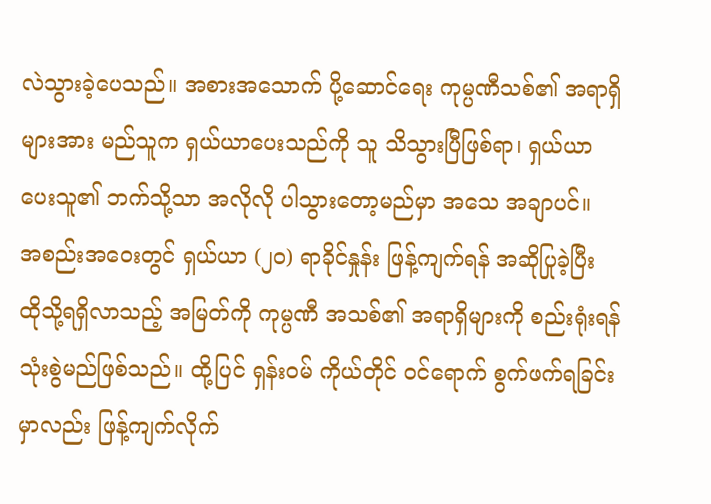လဲသွားခဲ့ပေသည်။ အစားအသောက် ပို့ဆောင်ရေး ကုမ္ပဏီသစ်၏ အရာရှိများအား မည်သူက ရှယ်ယာပေးသည်ကို သူ သိသွားပြီဖြစ်ရာ၊ ရှယ်ယာပေးသူ၏ ဘက်သို့သာ အလိုလို ပါသွားတော့မည်မှာ အသေ အချာပင်။
အစည်းအဝေးတွင် ရှယ်ယာ (၂၀) ရာခိုင်နှုန်း ဖြန့်ကျက်ရန် အဆိုပြုခဲ့ပြီး ထိုသို့ရရှိလာသည့် အမြတ်ကို ကုမ္ပဏီ အသစ်၏ အရာရှိများကို စည်းရုံးရန် သုံးစွဲမည်ဖြစ်သည်။ ထို့ပြင် ရှန်းဝမ် ကိုယ်တိုင် ဝင်ရောက် စွက်ဖက်ရခြင်း မှာလည်း ဖြန့်ကျက်လိုက်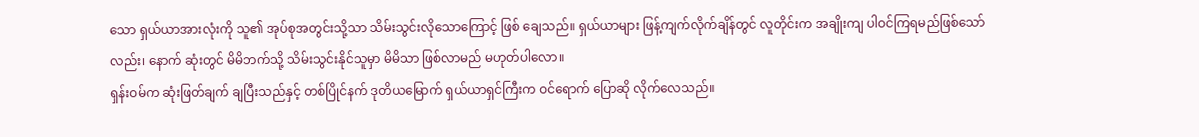သော ရှယ်ယာအားလုံးကို သူ၏ အုပ်စုအတွင်းသို့သာ သိမ်းသွင်းလိုသောကြောင့် ဖြစ် ချေသည်။ ရှယ်ယာများ ဖြန့်ကျက်လိုက်ချိန်တွင် လူတိုင်းက အချိုးကျ ပါဝင်ကြရမည်ဖြစ်သော်လည်း၊ နောက် ဆုံးတွင် မိမိဘက်သို့ သိမ်းသွင်းနိုင်သူမှာ မိမိသာ ဖြစ်လာမည် မဟုတ်ပါလော။
ရှန်းဝမ်က ဆုံးဖြတ်ချက် ချပြီးသည်နှင့် တစ်ပြိုင်နက် ဒုတိယမြောက် ရှယ်ယာရှင်ကြီးက ဝင်ရောက် ပြောဆို လိုက်လေသည်။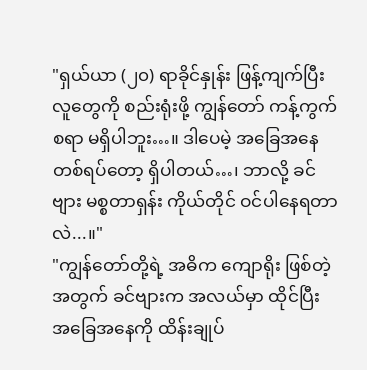"ရှယ်ယာ (၂၀) ရာခိုင်နှုန်း ဖြန့်ကျက်ပြီး လူတွေကို စည်းရုံးဖို့ ကျွန်တော် ကန့်ကွက်စရာ မရှိပါဘူး…။ ဒါပေမဲ့ အခြေအနေ တစ်ရပ်တော့ ရှိပါတယ်…၊ ဘာလို့ ခင်ဗျား မစ္စတာရှန်း ကိုယ်တိုင် ဝင်ပါနေရတာလဲ...။"
"ကျွန်တော်တို့ရဲ့ အဓိက ကျောရိုး ဖြစ်တဲ့အတွက် ခင်ဗျားက အလယ်မှာ ထိုင်ပြီး အခြေအနေကို ထိန်းချုပ်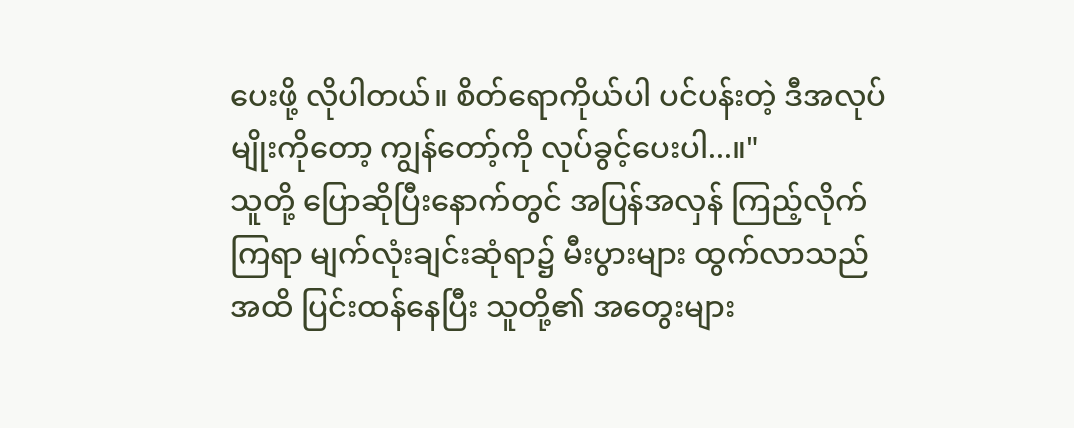ပေးဖို့ လိုပါတယ်။ စိတ်ရောကိုယ်ပါ ပင်ပန်းတဲ့ ဒီအလုပ်မျိုးကိုတော့ ကျွန်တော့်ကို လုပ်ခွင့်ပေးပါ...။"
သူတို့ ပြောဆိုပြီးနောက်တွင် အပြန်အလှန် ကြည့်လိုက်ကြရာ မျက်လုံးချင်းဆုံရာ၌ မီးပွားများ ထွက်လာသည် အထိ ပြင်းထန်နေပြီး သူတို့၏ အတွေးများ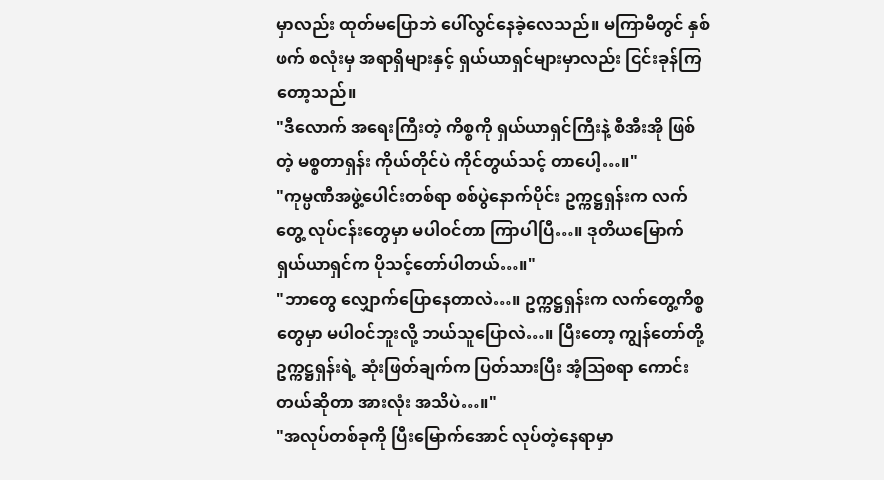မှာလည်း ထုတ်မပြောဘဲ ပေါ်လွင်နေခဲ့လေသည်။ မကြာမီတွင် နှစ်ဖက် စလုံးမှ အရာရှိများနှင့် ရှယ်ယာရှင်များမှာလည်း ငြင်းခုန်ကြတော့သည်။
"ဒီလောက် အရေးကြီးတဲ့ ကိစ္စကို ရှယ်ယာရှင်ကြီးနဲ့ စီအီးအို ဖြစ်တဲ့ မစ္စတာရှန်း ကိုယ်တိုင်ပဲ ကိုင်တွယ်သင့် တာပေါ့…။"
"ကုမ္ပဏီအဖွဲ့ပေါင်းတစ်ရာ စစ်ပွဲနောက်ပိုင်း ဥက္ကဋ္ဌရှန်းက လက်တွေ့ လုပ်ငန်းတွေမှာ မပါဝင်တာ ကြာပါပြီ…။ ဒုတိယမြောက် ရှယ်ယာရှင်က ပိုသင့်တော်ပါတယ်…။"
"ဘာတွေ လျှောက်ပြောနေတာလဲ…။ ဥက္ကဋ္ဌရှန်းက လက်တွေ့ကိစ္စတွေမှာ မပါဝင်ဘူးလို့ ဘယ်သူပြောလဲ…။ ပြီးတော့ ကျွန်တော်တို့ ဥက္ကဋ္ဌရှန်းရဲ့ ဆုံးဖြတ်ချက်က ပြတ်သားပြီး အံ့ဩစရာ ကောင်းတယ်ဆိုတာ အားလုံး အသိပဲ…။"
"အလုပ်တစ်ခုကို ပြီးမြောက်အောင် လုပ်တဲ့နေရာမှာ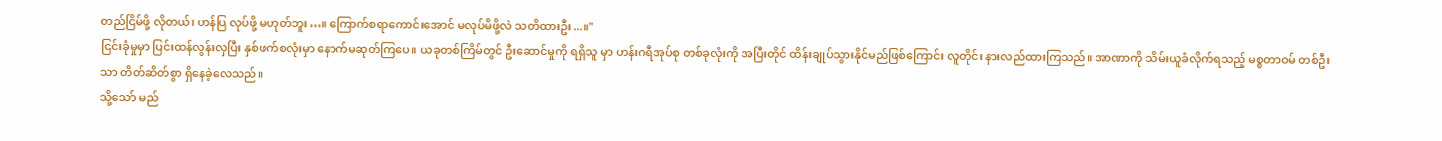တည်ငြိမ်ဖို့ လိုတယ်၊ ဟန်ပြ လုပ်ဖို့ မဟုတ်ဘူး…။ ကြောက်စရာကောင်းအောင် မလုပ်မိဖို့လဲ သတိထားဦး...။"
ငြင်းခုံမှုမှာ ပြင်းထန်လွန်းလှပြီး နှစ်ဖက်စလုံးမှာ နောက်မဆုတ်ကြပေ။ ယခုတစ်ကြိမ်တွင် ဦးဆောင်မှုကို ရရှိသူ မှာ ဟန်းဂရီအုပ်စု တစ်ခုလုံးကို အပြီးတိုင် ထိန်းချုပ်သွားနိုင်မည်ဖြစ်ကြောင်း လူတိုင်း နားလည်ထားကြသည်။ အာဏာကို သိမ်းယူခံလိုက်ရသည့် မစ္စတာဝမ် တစ်ဦးသာ တိတ်ဆိတ်စွာ ရှိနေခဲ့လေသည်။
သို့သော် မည်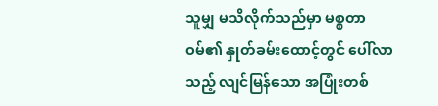သူမျှ မသိလိုက်သည်မှာ မစ္စတာဝမ်၏ နှုတ်ခမ်းထောင့်တွင် ပေါ်လာသည့် လျင်မြန်သော အပြုံးတစ်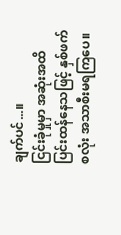ချက်ပင်...။
ငြင်းခုံမှုမှာ အဆုံးအထိ ပြင်းထန်နေသဖြင့် နှစ်ဖက်စလုံး အသာစီးမရကြပေ။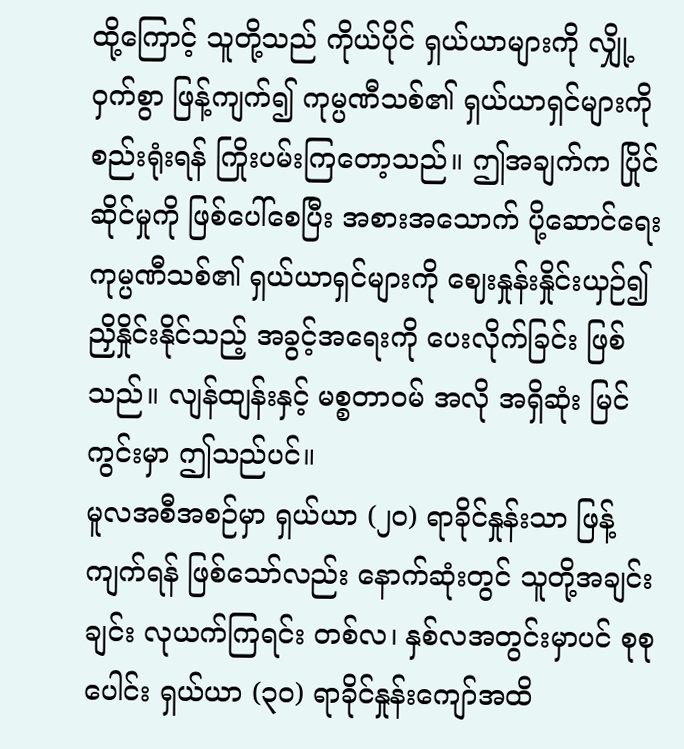ထို့ကြောင့် သူတို့သည် ကိုယ်ပိုင် ရှယ်ယာများကို လျှို့ဝှက်စွာ ဖြန့်ကျက်၍ ကုမ္ပဏီသစ်၏ ရှယ်ယာရှင်များကို စည်းရုံးရန် ကြိုးပမ်းကြတော့သည်။ ဤအချက်က ပြိုင်ဆိုင်မှုကို ဖြစ်ပေါ်စေပြီး အစားအသောက် ပို့ဆောင်ရေး ကုမ္ပဏီသစ်၏ ရှယ်ယာရှင်များကို ဈေးနှုန်းနှိုင်းယှဉ်၍ ညှိနှိုင်းနိုင်သည့် အခွင့်အရေးကို ပေးလိုက်ခြင်း ဖြစ်သည်။ လျန်ထျန်းနှင့် မစ္စတာဝမ် အလို အရှိဆုံး မြင်ကွင်းမှာ ဤသည်ပင်။
မူလအစီအစဉ်မှာ ရှယ်ယာ (၂၀) ရာခိုင်နှုန်းသာ ဖြန့်ကျက်ရန် ဖြစ်သော်လည်း နောက်ဆုံးတွင် သူတို့အချင်းချင်း လုယက်ကြရင်း တစ်လ၊ နှစ်လအတွင်းမှာပင် စုစုပေါင်း ရှယ်ယာ (၃၀) ရာခိုင်နှုန်းကျော်အထိ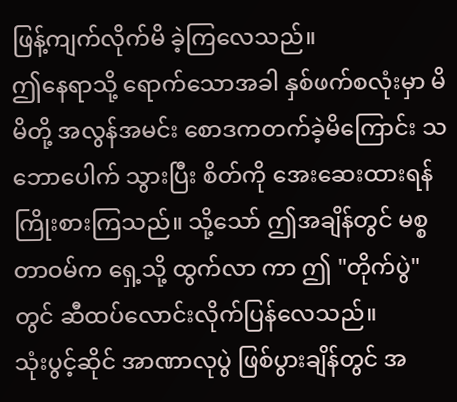ဖြန့်ကျက်လိုက်မိ ခဲ့ကြလေသည်။
ဤနေရာသို့ ရောက်သောအခါ နှစ်ဖက်စလုံးမှာ မိမိတို့ အလွန်အမင်း စောဒကတက်ခဲ့မိကြောင်း သဘောပေါက် သွားပြီး စိတ်ကို အေးဆေးထားရန် ကြိုးစားကြသည်။ သို့သော် ဤအချိန်တွင် မစ္စတာဝမ်က ရှေ့သို့ ထွက်လာ ကာ ဤ "တိုက်ပွဲ" တွင် ဆီထပ်လောင်းလိုက်ပြန်လေသည်။
သုံးပွင့်ဆိုင် အာဏာလုပွဲ ဖြစ်ပွားချိန်တွင် အ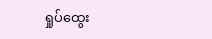ရှုပ်ထွေး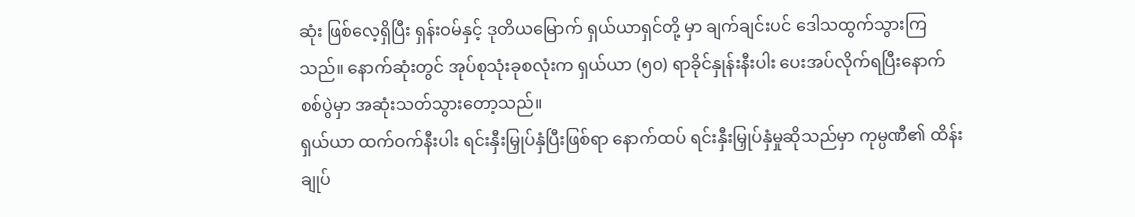ဆုံး ဖြစ်လေ့ရှိပြီး ရှန်းဝမ်နှင့် ဒုတိယမြောက် ရှယ်ယာရှင်တို့ မှာ ချက်ချင်းပင် ဒေါသထွက်သွားကြသည်။ နောက်ဆုံးတွင် အုပ်စုသုံးခုစလုံးက ရှယ်ယာ (၅၀) ရာခိုင်နှုန်းနီးပါး ပေးအပ်လိုက်ရပြီးနောက် စစ်ပွဲမှာ အဆုံးသတ်သွားတော့သည်။
ရှယ်ယာ ထက်ဝက်နီးပါး ရင်းနှီးမြှုပ်နှံပြီးဖြစ်ရာ နောက်ထပ် ရင်းနှီးမြှုပ်နှံမှုဆိုသည်မှာ ကုမ္ပဏီ၏ ထိန်းချုပ်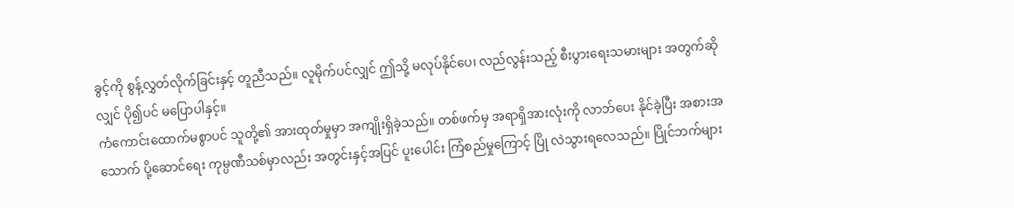ခွင့်ကို စွန့်လွှတ်လိုက်ခြင်းနှင့် တူညီသည်။ လူမိုက်ပင်လျှင် ဤသို့ မလုပ်နိုင်ပေ၊ လည်လွန်းသည့် စီးပွားရေးသမားများ အတွက်ဆိုလျှင် ပို၍ပင် မပြောပါနှင့်။
ကံကောင်းထောက်မစွာပင် သူတို့၏ အားထုတ်မှုမှာ အကျိုးရှိခဲ့သည်။ တစ်ဖက်မှ အရာရှိအားလုံးကို လာဘ်ပေး နိုင်ခဲ့ပြီး အစားအသောက် ပို့ဆောင်ရေး ကုမ္ပဏီသစ်မှာလည်း အတွင်းနှင့်အပြင် ပူးပေါင်း ကြံစည်မှုကြောင့် ပြို လဲသွားရလေသည်။ ပြိုင်ဘက်များ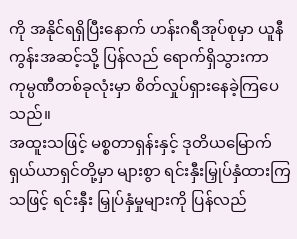ကို အနိုင်ရရှိပြီးနောက် ဟန်းဂရီအုပ်စုမှာ ယူနီကွန်းအဆင့်သို့ ပြန်လည် ရောက်ရှိသွားကာ ကုမ္ပဏီတစ်ခုလုံးမှာ စိတ်လှုပ်ရှားနေခဲ့ကြပေသည်။
အထူးသဖြင့် မစ္စတာရှန်းနှင့် ဒုတိယမြောက် ရှယ်ယာရှင်တို့မှာ များစွာ ရင်းနှီးမြှုပ်နှံထားကြသဖြင့် ရင်းနှီး မြှုပ်နှံမှုများကို ပြန်လည်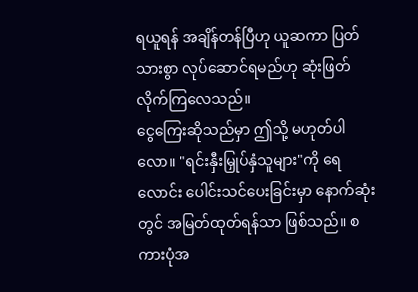ရယူရန် အချိန်တန်ပြီဟု ယူဆကာ ပြတ်သားစွာ လုပ်ဆောင်ရမည်ဟု ဆုံးဖြတ် လိုက်ကြလေသည်။
ငွေကြေးဆိုသည်မှာ ဤသို့ မဟုတ်ပါလော။ "ရင်းနှီးမြှုပ်နှံသူများ"ကို ရေလောင်း ပေါင်းသင်ပေးခြင်းမှာ နောက်ဆုံးတွင် အမြတ်ထုတ်ရန်သာ ဖြစ်သည်။ စကားပုံအ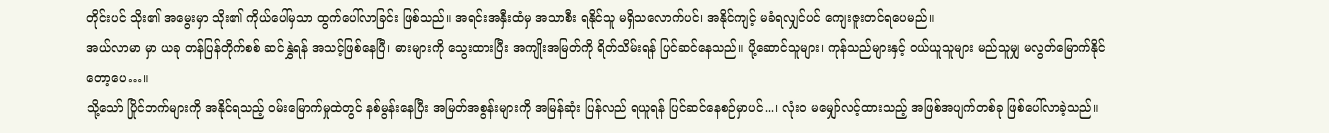တိုင်းပင် သိုး၏ အမွေးမှာ သိုး၏ ကိုယ်ပေါ်မှသာ ထွက်ပေါ်လာခြင်း ဖြစ်သည်။ အရင်းအနှီးထံမှ အသာစီး ရနိုင်သူ မရှိသလောက်ပင်၊ အနိုင်ကျင့် မခံရလျှင်ပင် ကျေးဇူးတင်ရပေမည်။
အယ်လာမာ မှာ ယခု တန်ပြန်တိုက်စစ် ဆင်နွှဲရန် အသင့်ဖြစ်နေပြီ၊ ဓားများကို သွေးထားပြီး အကျိုးအမြတ်ကို ရိတ်သိမ်းရန် ပြင်ဆင်နေသည်။ ပို့ဆောင်သူများ၊ ကုန်သည်များနှင့် ဝယ်ယူသူများ မည်သူမျှ မလွတ်မြောက်နိုင် တော့ပေ…။
သို့သော် ပြိုင်ဘက်များကို အနိုင်ရသည့် ဝမ်းမြောက်မှုထဲတွင် နစ်မွန်းနေပြီး အမြတ်အစွန်းများကို အမြန်ဆုံး ပြန်လည် ရယူရန် ပြင်ဆင်နေစဉ်မှာပင်...၊ လုံးဝ မမျှော်လင့်ထားသည့် အဖြစ်အပျက်တစ်ခု ဖြစ်ပေါ်လာခဲ့သည်။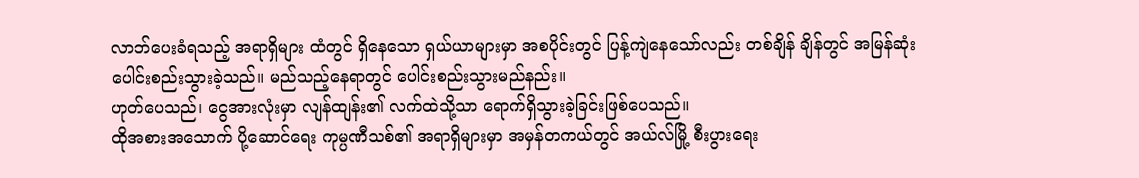လာဘ်ပေးခံရသည့် အရာရှိများ ထံတွင် ရှိနေသော ရှယ်ယာများမှာ အစပိုင်းတွင် ပြန့်ကျဲနေသော်လည်း တစ်ချိန် ချိန်တွင် အမြန်ဆုံး ပေါင်းစည်းသွားခဲ့သည်။ မည်သည့်နေရာတွင် ပေါင်းစည်းသွားမည်နည်း။
ဟုတ်ပေသည်၊ ငွေအားလုံးမှာ လျန်ထျန်း၏ လက်ထဲသို့သာ ရောက်ရှိသွားခဲ့ခြင်းဖြစ်ပေသည်။
ထိုအစားအသောက် ပို့ဆောင်ရေး ကုမ္ပဏီသစ်၏ အရာရှိများမှာ အမှန်တကယ်တွင် အယ်လ်မြို့ စီးပွားရေး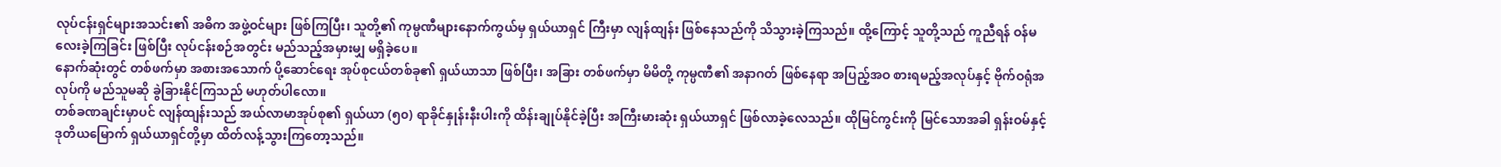လုပ်ငန်းရှင်များအသင်း၏ အဓိက အဖွဲ့ဝင်များ ဖြစ်ကြပြီး၊ သူတို့၏ ကုမ္ပဏီများနောက်ကွယ်မှ ရှယ်ယာရှင် ကြီးမှာ လျန်ထျန်း ဖြစ်နေသည်ကို သိသွားခဲ့ကြသည်။ ထို့ကြောင့် သူတို့သည် ကူညီရန် ဝန်မလေးခဲ့ကြခြင်း ဖြစ်ပြီး လုပ်ငန်းစဉ်အတွင်း မည်သည့်အမှားမျှ မရှိခဲ့ပေ။
နောက်ဆုံးတွင် တစ်ဖက်မှာ အစားအသောက် ပို့ဆောင်ရေး အုပ်စုငယ်တစ်ခု၏ ရှယ်ယာသာ ဖြစ်ပြီး၊ အခြား တစ်ဖက်မှာ မိမိတို့ ကုမ္ပဏီ၏ အနာဂတ် ဖြစ်နေရာ အပြည့်အဝ စားရမည့်အလုပ်နှင့် ဗိုက်ဝရုံအလုပ်ကို မည်သူမဆို ခွဲခြားနိုင်ကြသည် မဟုတ်ပါလော။
တစ်ခဏချင်းမှာပင် လျန်ထျန်းသည် အယ်လာမာအုပ်စု၏ ရှယ်ယာ (၅၀) ရာခိုင်နှုန်းနီးပါးကို ထိန်းချုပ်နိုင်ခဲ့ပြီး အကြီးမားဆုံး ရှယ်ယာရှင် ဖြစ်လာခဲ့လေသည်။ ထိုမြင်ကွင်းကို မြင်သောအခါ ရှန်းဝမ်နှင့် ဒုတိယမြောက် ရှယ်ယာရှင်တို့မှာ ထိတ်လန့်သွားကြတော့သည်။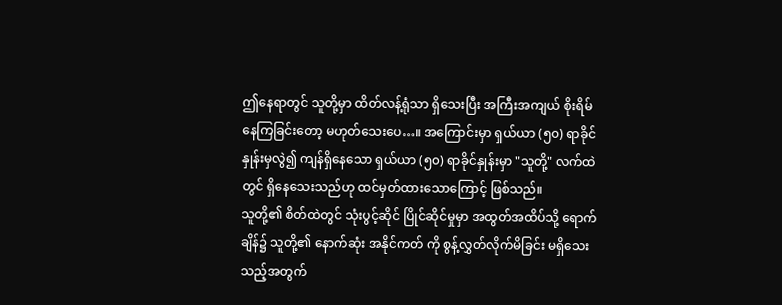ဤနေရာတွင် သူတို့မှာ ထိတ်လန့်ရုံသာ ရှိသေးပြီး အကြီးအကျယ် စိုးရိမ်နေကြခြင်းတော့ မဟုတ်သေးပေ…။ အကြောင်းမှာ ရှယ်ယာ (၅၀) ရာခိုင်နှုန်းမှလွဲ၍ ကျန်ရှိနေသော ရှယ်ယာ (၅၀) ရာခိုင်နှုန်းမှာ "သူတို့" လက်ထဲတွင် ရှိနေသေးသည်ဟု ထင်မှတ်ထားသောကြောင့် ဖြစ်သည်။
သူတို့၏ စိတ်ထဲတွင် သုံးပွင့်ဆိုင် ပြိုင်ဆိုင်မှုမှာ အထွတ်အထိပ်သို့ ရောက်ချိန်၌ သူတို့၏ နောက်ဆုံး အနိုင်ကတ် ကို စွန့်လွှတ်လိုက်မိခြင်း မရှိသေးသည့်အတွက်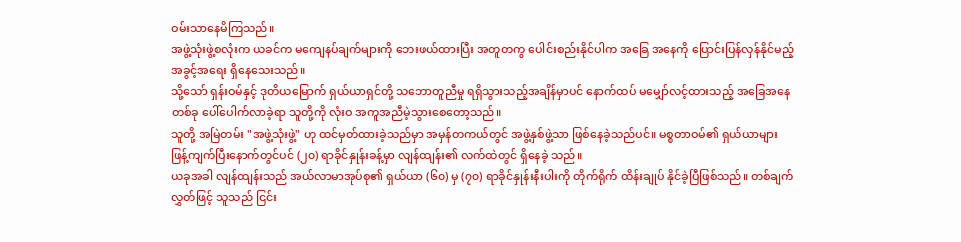ဝမ်းသာနေမိကြသည်။
အဖွဲ့သုံးဖွဲ့စလုံးက ယခင်က မကျေနပ်ချက်များကို ဘေးဖယ်ထားပြီး အတူတကွ ပေါင်းစည်းနိုင်ပါက အခြေ အနေကို ပြောင်းပြန်လှန်နိုင်မည့် အခွင့်အရေး ရှိနေသေးသည်။
သို့သော် ရှန်းဝမ်နှင့် ဒုတိယမြောက် ရှယ်ယာရှင်တို့ သဘောတူညီမှု ရရှိသွားသည့်အချိန်မှာပင် နောက်ထပ် မမျှော်လင့်ထားသည့် အခြေအနေတစ်ခု ပေါ်ပေါက်လာခဲ့ရာ သူတို့ကို လုံးဝ အကူအညီမဲ့သွားစေတော့သည်။
သူတို့ အမြဲတမ်း "အဖွဲ့သုံးဖွဲ့" ဟု ထင်မှတ်ထားခဲ့သည်မှာ အမှန်တကယ်တွင် အဖွဲ့နှစ်ဖွဲ့သာ ဖြစ်နေခဲ့သည်ပင်။ မစ္စတာဝမ်၏ ရှယ်ယာများ ဖြန့်ကျက်ပြီးနောက်တွင်ပင် (၂၀) ရာခိုင်နှုန်းခန့်မှာ လျန်ထျန်း၏ လက်ထဲတွင် ရှိနေခဲ့ သည်။
ယခုအခါ လျန်ထျန်းသည် အယ်လာမာအုပ်စု၏ ရှယ်ယာ (၆၀) မှ (၇၀) ရာခိုင်နှုန်းနီးပါးကို တိုက်ရိုက် ထိန်းချုပ် နိုင်ခဲ့ပြီဖြစ်သည်။ တစ်ချက်လွှတ်ဖြင့် သူသည် ငြင်း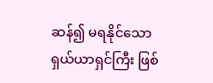ဆန်၍ မရနိုင်သော ရှယ်ယာရှင်ကြီး ဖြစ်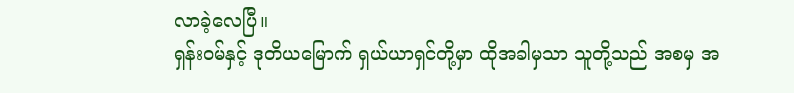လာခဲ့လေပြီ။
ရှန်းဝမ်နှင့် ဒုတိယမြောက် ရှယ်ယာရှင်တို့မှာ ထိုအခါမှသာ သူတို့သည် အစမှ အ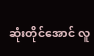ဆုံးတိုင်အောင် လူ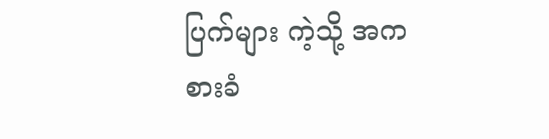ပြက်များ ကဲ့သို့ အကစားခံ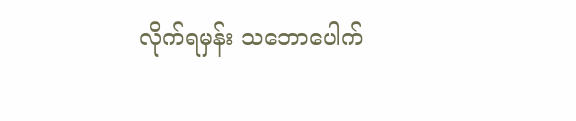လိုက်ရမှန်း သဘောပေါက်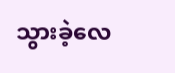သွားခဲ့လေ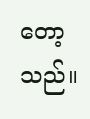တော့သည်။